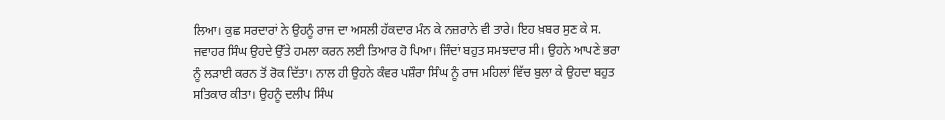ਲਿਆ। ਕੁਛ ਸਰਦਾਰਾਂ ਨੇ ਉਹਨੂੰ ਰਾਜ ਦਾ ਅਸਲੀ ਹੱਕਦਾਰ ਮੰਨ ਕੇ ਨਜ਼ਰਾਨੇ ਵੀ ਤਾਰੇ। ਇਹ ਖ਼ਬਰ ਸੁਣ ਕੇ ਸ. ਜਵਾਹਰ ਸਿੰਘ ਉਹਦੇ ਉੱਤੇ ਹਮਲਾ ਕਰਨ ਲਈ ਤਿਆਰ ਹੋ ਪਿਆ। ਜਿੰਦਾਂ ਬਹੁਤ ਸਮਝਦਾਰ ਸੀ। ਉਹਨੇ ਆਪਣੇ ਭਰਾ ਨੂੰ ਲੜਾਈ ਕਰਨ ਤੋਂ ਰੋਕ ਦਿੱਤਾ। ਨਾਲ ਹੀ ਉਹਨੇ ਕੰਵਰ ਪਸ਼ੌਰਾ ਸਿੰਘ ਨੂੰ ਰਾਜ ਮਹਿਲਾਂ ਵਿੱਚ ਬੁਲਾ ਕੇ ਉਹਦਾ ਬਹੁਤ ਸਤਿਕਾਰ ਕੀਤਾ। ਉਹਨੂੰ ਦਲੀਪ ਸਿੰਘ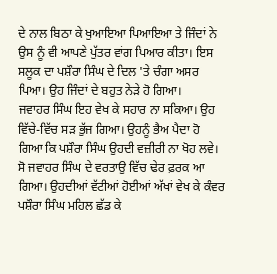ਦੇ ਨਾਲ ਬਿਠਾ ਕੇ ਖੁਆਇਆ ਪਿਆਇਆ ਤੇ ਜਿੰਦਾਂ ਨੇ ਉਸ ਨੂੰ ਵੀ ਆਪਣੇ ਪੁੱਤਰ ਵਾਂਗ ਪਿਆਰ ਕੀਤਾ। ਇਸ ਸਲੂਕ ਦਾ ਪਸ਼ੌਰਾ ਸਿੰਘ ਦੇ ਦਿਲ 'ਤੇ ਚੰਗਾ ਅਸਰ ਪਿਆ। ਉਹ ਜਿੰਦਾਂ ਦੇ ਬਹੁਤ ਨੇੜੇ ਹੋ ਗਿਆ।
ਜਵਾਹਰ ਸਿੰਘ ਇਹ ਵੇਖ ਕੇ ਸਹਾਰ ਨਾ ਸਕਿਆ। ਉਹ ਵਿੱਚੇ-ਵਿੱਚ ਸੜ ਭੁੱਜ ਗਿਆ। ਉਹਨੂੰ ਭੈਅ ਪੈਦਾ ਹੋ ਗਿਆ ਕਿ ਪਸ਼ੌਰਾ ਸਿੰਘ ਉਹਦੀ ਵਜ਼ੀਰੀ ਨਾ ਖੋਹ ਲਵੇ। ਸੋ ਜਵਾਹਰ ਸਿੰਘ ਦੇ ਵਰਤਾਉ ਵਿੱਚ ਢੇਰ ਫ਼ਰਕ ਆ ਗਿਆ। ਉਹਦੀਆਂ ਵੱਟੀਆਂ ਹੋਈਆਂ ਅੱਖਾਂ ਵੇਖ ਕੇ ਕੰਵਰ ਪਸ਼ੌਰਾ ਸਿੰਘ ਮਹਿਲ ਛੱਡ ਕੇ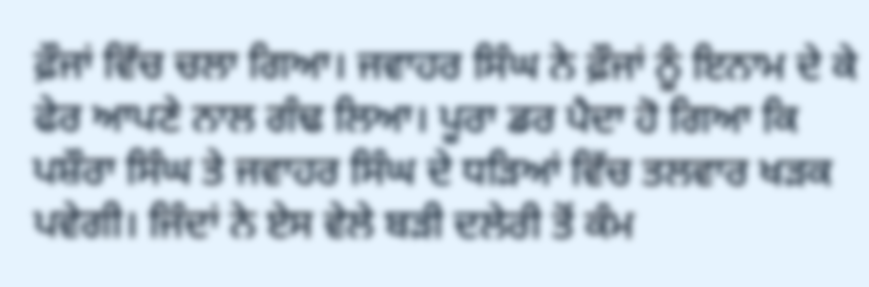ਫ਼ੌਜਾਂ ਵਿੱਚ ਚਲਾ ਗਿਆ। ਜਵਾਹਰ ਸਿੰਘ ਨੇ ਫ਼ੌਜਾਂ ਨੂੰ ਇਨਾਮ ਦੇ ਕੇ ਫੇਰ ਆਪਣੇ ਨਾਲ ਗੰਢ ਲਿਆ। ਪੂਰਾ ਡਰ ਪੈਦਾ ਹੋ ਗਿਆ ਕਿ ਪਸ਼ੌਰਾ ਸਿੰਘ ਤੇ ਜਵਾਹਰ ਸਿੰਘ ਦੇ ਧੜਿਆਂ ਵਿੱਚ ਤਲਵਾਰ ਖੜਕ ਪਵੇਗੀ। ਜਿੰਦਾਂ ਨੇ ਏਸ ਵੇਲੇ ਬੜੀ ਦਲੇਰੀ ਤੋਂ ਕੰਮ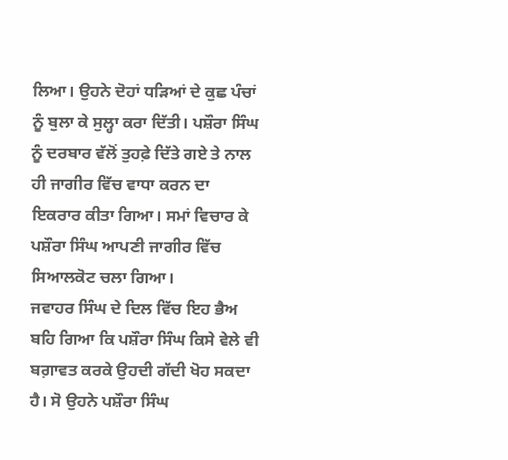ਲਿਆ। ਉਹਨੇ ਦੋਹਾਂ ਧੜਿਆਂ ਦੇ ਕੁਛ ਪੰਚਾਂ ਨੂੰ ਬੁਲਾ ਕੇ ਸੁਲ੍ਹਾ ਕਰਾ ਦਿੱਤੀ। ਪਸ਼ੌਰਾ ਸਿੰਘ ਨੂੰ ਦਰਬਾਰ ਵੱਲੋਂ ਤੁਹਫ਼ੇ ਦਿੱਤੇ ਗਏ ਤੇ ਨਾਲ ਹੀ ਜਾਗੀਰ ਵਿੱਚ ਵਾਧਾ ਕਰਨ ਦਾ ਇਕਰਾਰ ਕੀਤਾ ਗਿਆ। ਸਮਾਂ ਵਿਚਾਰ ਕੇ ਪਸ਼ੌਰਾ ਸਿੰਘ ਆਪਣੀ ਜਾਗੀਰ ਵਿੱਚ ਸਿਆਲਕੋਟ ਚਲਾ ਗਿਆ।
ਜਵਾਹਰ ਸਿੰਘ ਦੇ ਦਿਲ ਵਿੱਚ ਇਹ ਭੈਅ ਬਹਿ ਗਿਆ ਕਿ ਪਸ਼ੌਰਾ ਸਿੰਘ ਕਿਸੇ ਵੇਲੇ ਵੀ ਬਗ਼ਾਵਤ ਕਰਕੇ ਉਹਦੀ ਗੱਦੀ ਖੋਹ ਸਕਦਾ ਹੈ। ਸੋ ਉਹਨੇ ਪਸ਼ੌਰਾ ਸਿੰਘ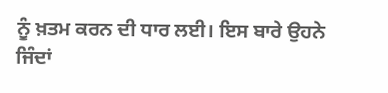ਨੂੰ ਖ਼ਤਮ ਕਰਨ ਦੀ ਧਾਰ ਲਈ। ਇਸ ਬਾਰੇ ਉਹਨੇ ਜਿੰਦਾਂ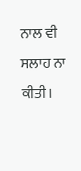ਨਾਲ ਵੀ ਸਲਾਹ ਨਾ ਕੀਤੀ।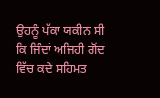ਉਹਨੂੰ ਪੱਕਾ ਯਕੀਨ ਸੀ ਕਿ ਜਿੰਦਾਂ ਅਜਿਹੀ ਗੋਂਦ ਵਿੱਚ ਕਦੇ ਸਹਿਮਤ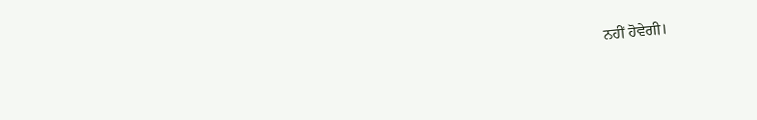ਨਹੀਂ ਹੋਵੇਗੀ।